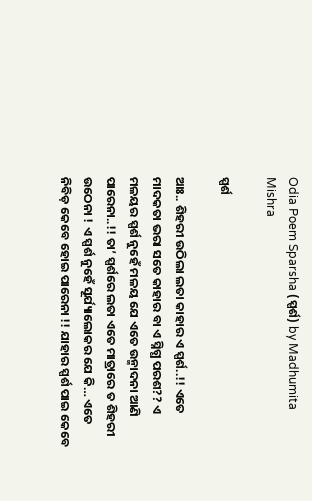Odia Poem Sparsha (ସ୍ପର୍ଶ) by Madhumita Mishra

ସ୍ପର୍ଶ

ଆଃ.. ଶିହରୀ ଉଠିଲା ଲତା କାହାର ଏ ସ୍ପର୍ଶ..!! ଏତେ ମାଦକତା ଭରା ସତେ କାହାର ବା ଏ ସ୍ନିଗ୍ଧ ପରଶ?? ଏ ମଳୟର ସ୍ପର୍ଶ ନୁହେଁ ମଳୟ ଯେ ଏତେ ଉନ୍ମାଦନା ଆଣି ପାରେନା..!! ତା’ ସ୍ପର୍ଶରେ ଲତା ଏତେ ମାତ୍ରାରେ ତ ଶିହରୀ ଉଠେନା ! ଏ ସ୍ପର୍ଶ ନୁହେଁ ସୂର୍ଯ୍ୟାଲୋକର ଯେ କି… ଏତେ ନିବିଡ଼ କେବେ ହୋଇ ପାରେନା !! ଯାହାର ସ୍ପର୍ଶ ପାଇ କେବେ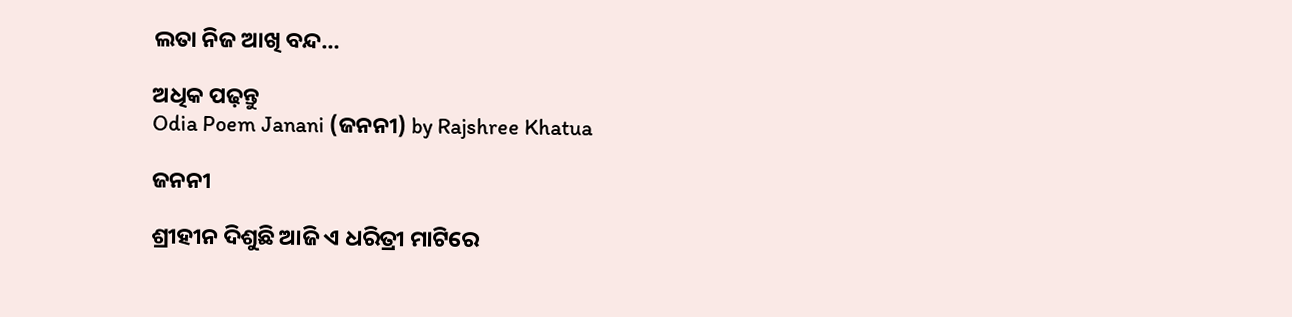ଲତା ନିଜ ଆଖି ବନ୍ଦ…

ଅଧିକ ପଢ଼ନ୍ତୁ
Odia Poem Janani (ଜନନୀ) by Rajshree Khatua

ଜନନୀ

ଶ୍ରୀହୀନ ଦିଶୁଛି ଆଜି ଏ ଧରିତ୍ରୀ ମାଟିରେ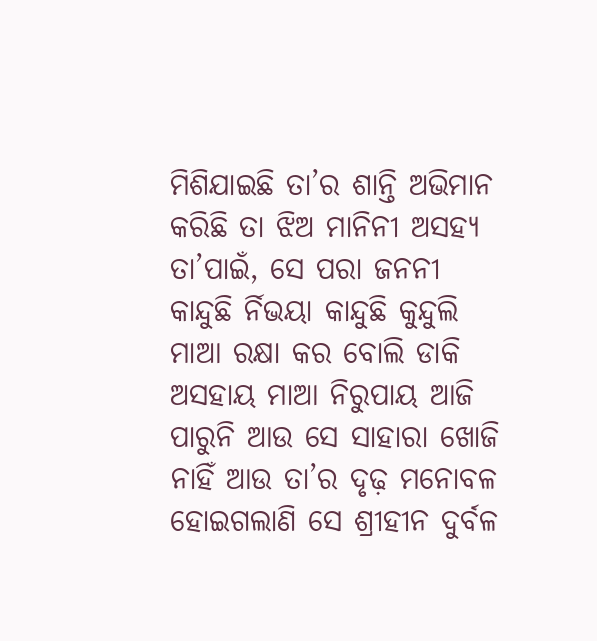ମିଶିଯାଇଛି ତା’ର ଶାନ୍ତି ଅଭିମାନ କରିଛି ତା ଝିଅ ମାନିନୀ ଅସହ୍ୟ ତା’ପାଇଁ, ସେ ପରା ଜନନୀ କାନ୍ଦୁଛି ର୍ନିଭୟା କାନ୍ଦୁଛି କୁନ୍ଦୁଲି ମାଆ ରକ୍ଷା କର ବୋଲି ଡାକି ଅସହାୟ ମାଆ ନିରୁପାୟ ଆଜି ପାରୁନି ଆଉ ସେ ସାହାରା ଖୋଜି ନାହିଁ ଆଉ ତା’ର ଦୃଢ଼ ମନୋବଳ ହୋଇଗଲାଣି ସେ ଶ୍ରୀହୀନ ଦୁର୍ବଳ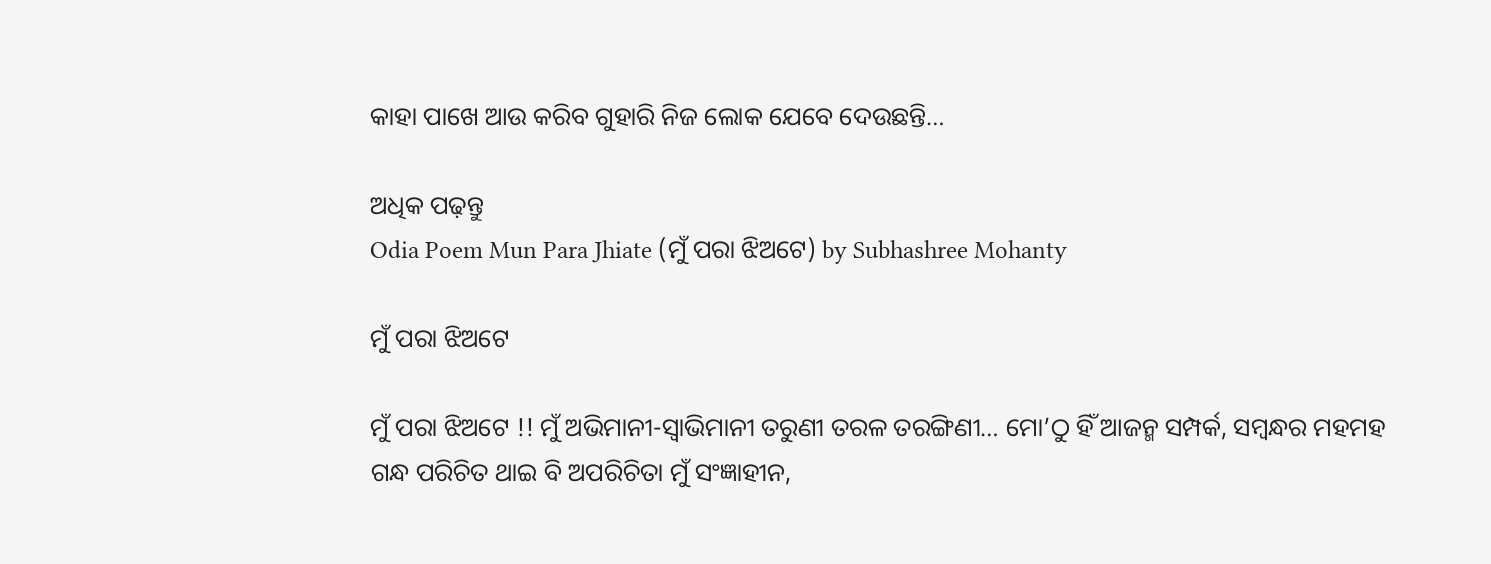କାହା ପାଖେ ଆଉ କରିବ ଗୁହାରି ନିଜ ଲୋକ ଯେବେ ଦେଉଛନ୍ତି…

ଅଧିକ ପଢ଼ନ୍ତୁ
Odia Poem Mun Para Jhiate (ମୁଁ ପରା ଝିଅଟେ) by Subhashree Mohanty

ମୁଁ ପରା ଝିଅଟେ

ମୁଁ ପରା ଝିଅଟେ !! ମୁଁ ଅଭିମାନୀ-ସ୍ୱାଭିମାନୀ ତରୁଣୀ ତରଳ ତରଙ୍ଗିଣୀ… ମୋ’ଠୁ ହିଁ ଆଜନ୍ମ ସମ୍ପର୍କ, ସମ୍ବନ୍ଧର ମହମହ ଗନ୍ଧ ପରିଚିତ ଥାଇ ବି ଅପରିଚିତା ମୁଁ ସଂଜ୍ଞାହୀନ,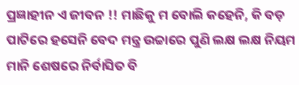ପ୍ରଜ୍ଞାହୀନ ଏ ଜୀବନ !! ମାଛିକୁ ମ ବୋଲି କହେନି, କି ବଡ଼ ପାଟିରେ ହସେନି ବେଦ ମନ୍ତ୍ର ଉଚ୍ଚାରେ ପୁଣି ଲକ୍ଷ ଲକ୍ଷ ନିୟମ ମାନି ଶେଷରେ ନିର୍ବାସିତ ବି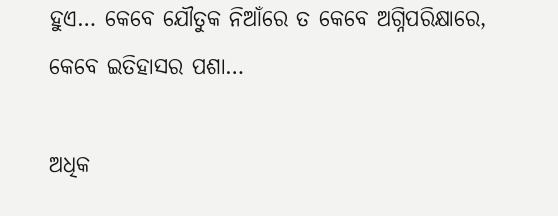ହୁଏ… କେବେ ଯୌତୁକ ନିଆଁରେ ତ କେବେ ଅଗ୍ନିପରିକ୍ଷାରେ, କେବେ ଇତିହାସର ପଶା…

ଅଧିକ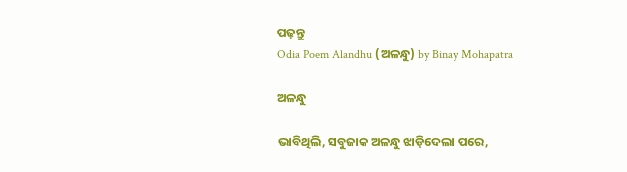ପଢ଼ନ୍ତୁ
Odia Poem Alandhu (ଅଳନ୍ଧୁ) by Binay Mohapatra

ଅଳନ୍ଧୁ

ଭାବିଥିଲି, ସବୁଜାକ ଅଳନ୍ଧୁ ଝାଡ଼ିଦେଲା ପରେ,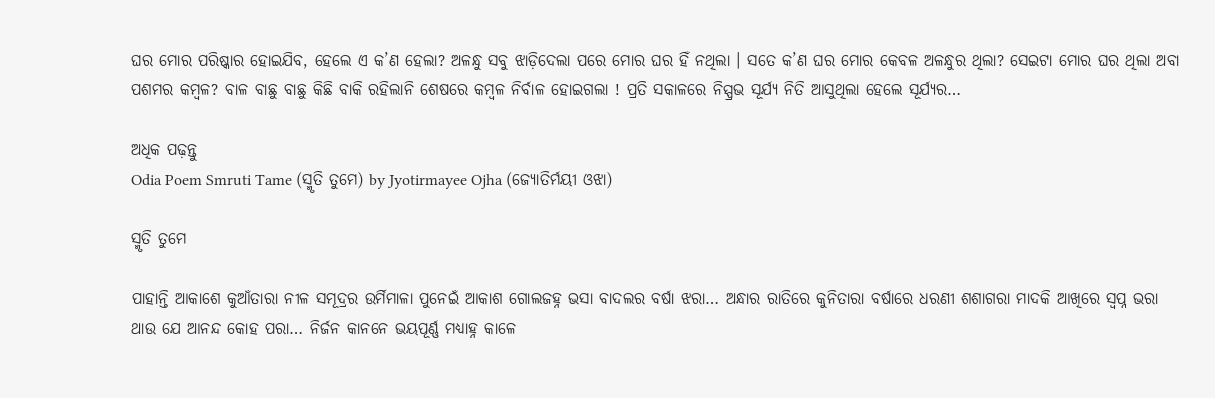ଘର ମୋର ପରିଷ୍କାର ହୋଇଯିବ, ହେଲେ ଏ କ’ଣ ହେଲା? ଅଳନ୍ଧୁ ସବୁ ଝାଡ଼ିଦେଲା ପରେ ମୋର ଘର ହିଁ ନଥିଲା । ସତେ କ’ଣ ଘର ମୋର କେବଳ ଅଳନ୍ଧୁର ଥିଲା? ସେଇଟା ମୋର ଘର ଥିଲା ଅବା ପଶମର କମ୍ବଳ? ବାଳ ବାଛୁ ବାଛୁ କିଛି ବାକି ରହିଲାନି ଶେଷରେ କମ୍ବଳ ନିର୍ବାଳ ହୋଇଗଲା ! ପ୍ରତି ସକାଳରେ ନିସ୍ପ୍ରଭ ସୂର୍ଯ୍ୟ ନିତି ଆସୁଥିଲା ହେଲେ ସୂର୍ଯ୍ୟର…

ଅଧିକ ପଢ଼ନ୍ତୁ
Odia Poem Smruti Tame (ସ୍ମୃତି ତୁମେ) by Jyotirmayee Ojha (ଜ୍ୟୋତିର୍ମୟୀ ଓଝା)

ସ୍ମୃତି ତୁମେ

ପାହାନ୍ତି ଆକାଶେ କୁଆଁତାରା ନୀଳ ସମୂଦ୍ରର ଉର୍ମିମାଳା ପୁନେଇଁ ଆକାଶ ଗୋଲଜହ୍ନ ଭସା ବାଦଲର ବର୍ଷା ଝରା… ଅନ୍ଧାର ରାତିରେ କୁନିତାରା ବର୍ଷାରେ ଧରଣୀ ଶଶାଗରା ମାଦକି ଆଖିରେ ସ୍ୱପ୍ନ ଭରା ଥାଉ ଯେ ଆନନ୍ଦ କୋହ ପରା… ନିର୍ଜନ କାନନେ ଭୟପୂର୍ଣ୍ଣ ମଧ୍ୟାହ୍ନ କାଳେ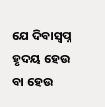ଯେ ଦିବାସ୍ୱପ୍ନ ହୃଦୟ ହେଉ ବା ହେଉ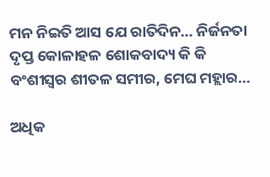ମନ ନିଇତି ଆସ ଯେ ରାତିଦିନ… ନିର୍ଜନତା ଦୃପ୍ତ କୋଳାହଳ ଶୋକବାଦ୍ୟ କି କି ବଂଶୀସ୍ୱର ଶୀତଳ ସମୀର, ମେଘ ମହ୍ଲାର…

ଅଧିକ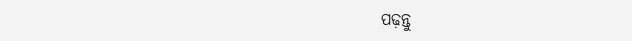ପଢ଼ନ୍ତୁ